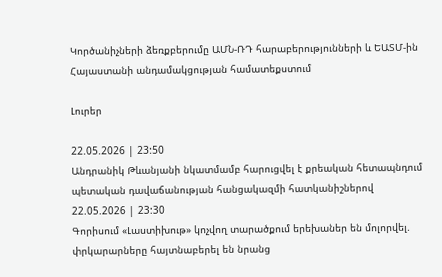Կործանիչների ձեռքբերումը ԱՄՆ-ՌԴ հարաբերությունների և ԵԱՏՄ-ին Հայաստանի անդամակցության համատեքստում

Լուրեր

22.05.2026 | 23:50
Անդրանիկ Թևանյանի նկատմամբ հարուցվել է քրեական հետապնդում պետական դավաճանության հանցակազմի հատկանիշներով
22.05.2026 | 23:30
Գորիսում «Լաստիխութ» կոչվող տարածքում երեխաներ են մոլորվել. փրկարարները հայտնաբերել են նրանց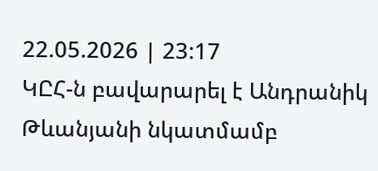22.05.2026 | 23:17
ԿԸՀ-ն բավարարել է Անդրանիկ Թևանյանի նկատմամբ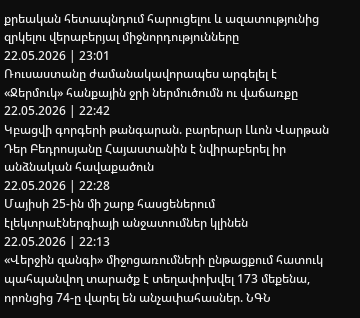քրեական հետապնդում հարուցելու և ազատությունից զրկելու վերաբերյալ միջնորդությունները
22.05.2026 | 23:01
Ռուսաստանը ժամանակավորապես արգելել է «Ջերմուկ» հանքային ջրի ներմուծումն ու վաճառքը
22.05.2026 | 22:42
Կբացվի գորգերի թանգարան. բարերար Լևոն Վարթան Դեր Բեդրոսյանը Հայաստանին է նվիրաբերել իր անձնական հավաքածուն
22.05.2026 | 22:28
Մայիսի 25-ին մի շարք հասցեներում էլեկտրաէներգիայի անջատումներ կլինեն
22.05.2026 | 22:13
«Վերջին զանգի» միջոցառումների ընթացքում հատուկ պահպանվող տարածք է տեղափոխվել 173 մեքենա, որոնցից 74-ը վարել են անչափահասներ. ՆԳՆ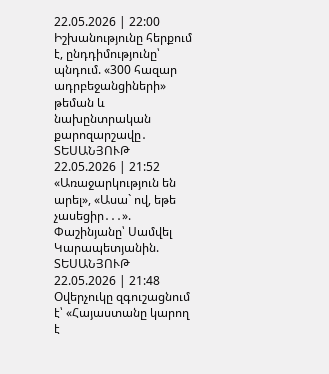22.05.2026 | 22:00
Իշխանությունը հերքում է, ընդդիմությունը՝ պնդում. «300 հազար ադրբեջանցիների» թեման և նախընտրական քարոզարշավը․ ՏԵՍԱՆՅՈՒԹ
22.05.2026 | 21:52
«Առաջարկություն են արել», «Ասա` ով, եթե չասեցիր․․․». Փաշինյանը՝ Սամվել Կարապետյանին. ՏԵՍԱՆՅՈՒԹ
22.05.2026 | 21:48
Օվերչուկը զգուշացնում է՝ «Հայաստանը կարող է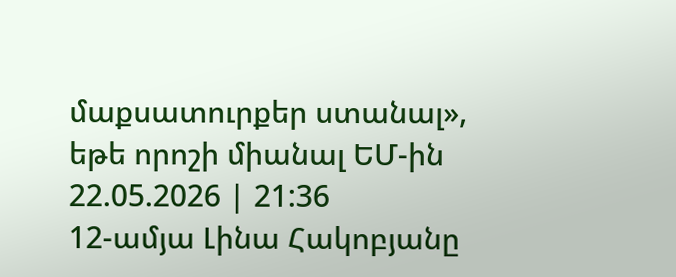մաքսատուրքեր ստանալ», եթե որոշի միանալ ԵՄ-ին
22.05.2026 | 21:36
12-ամյա Լինա Հակոբյանը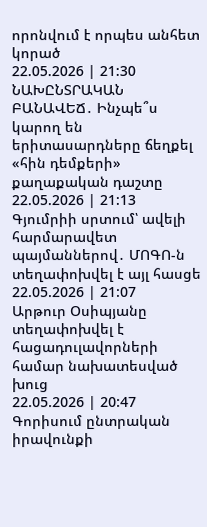որոնվում է որպես անհետ կորած
22.05.2026 | 21:30
ՆԱԽԸՆՏՐԱԿԱՆ ԲԱՆԱՎԵՃ․ Ինչպե՞ս կարող են երիտասարդները ճեղքել «հին դեմքերի» քաղաքական դաշտը
22.05.2026 | 21:13
Գյումրիի սրտում՝ ավելի հարմարավետ պայմաններով․ ՄՈԳՈ-ն տեղափոխվել է այլ հասցե
22.05.2026 | 21:07
Արթուր Օսիպյանը տեղափոխվել է հացադուլավորների համար նախատեսված խուց
22.05.2026 | 20:47
Գորիսում ընտրական իրավունքի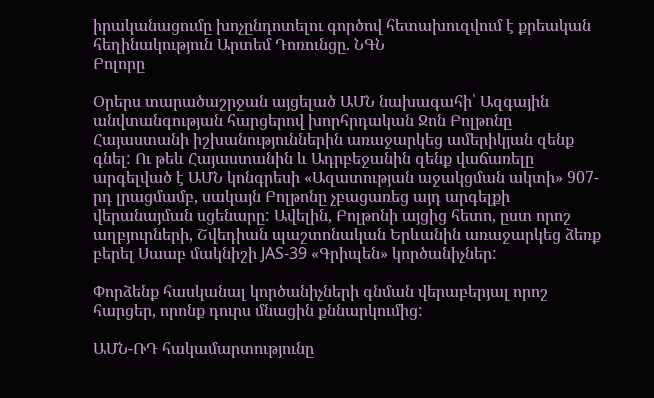իրականացումը խոչընդոտելու գործով հետախուզվում է քրեական հեղինակություն Արտեմ Դոռունցը. ՆԳՆ
Բոլորը

Օրերս տարածաշրջան այցելած ԱՄՆ նախագահի՝ Ազգային անվտանգության հարցերով խորհրդական Ջոն Բոլթոնը Հայաստանի իշխանություններին առաջարկեց ամերիկյան զենք գնել: Ու թեև Հայաստանին և Ադրբեջանին զենք վաճառելը արգելված է ԱՄՆ կոնգրեսի «Ազատության աջակցման ակտի» 907-րդ լրացմամբ, սակայն Բոլթոնը չբացառեց այդ արգելքի վերանայման սցենարը: Ավելին, Բոլթոնի այցից հետո, ըստ որոշ աղբյուրների, Շվեդիան պաշտոնական Երևանին առաջարկեց ձեռք բերել Սաաբ մակնիշի JAS-39 «Գրիպեն» կործանիչներ:

Փորձենք հասկանալ կործանիչների գնման վերաբերյալ որոշ հարցեր, որոնք դուրս մնացին քննարկումից:

ԱՄՆ-ՌԴ հակամարտությունը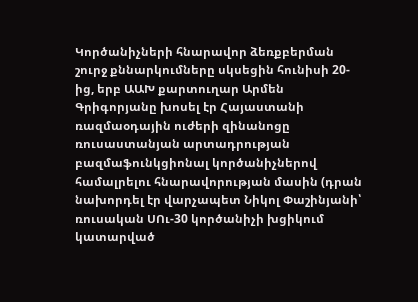Կործանիչների հնարավոր ձեռքբերման շուրջ քննարկումները սկսեցին հունիսի 20-ից, երբ ԱԱԽ քարտուղար Արմեն Գրիգորյանը խոսել էր Հայաստանի ռազմաօդային ուժերի զինանոցը ռուսաստանյան արտադրության բազմաֆունկցիոնալ կործանիչներով համալրելու հնարավորության մասին (դրան նախորդել էր վարչապետ Նիկոլ Փաշինյանի՝ ռուսական ՍՈւ-30 կործանիչի խցիկում կատարված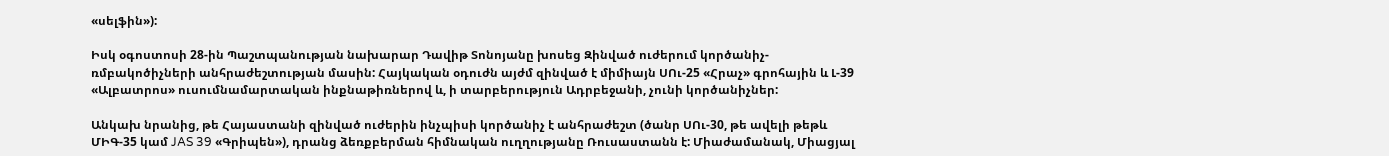«սելֆին»):

Իսկ օգոստոսի 28-ին Պաշտպանության նախարար Դավիթ Տոնոյանը խոսեց Զինված ուժերում կործանիչ-ռմբակոծիչների անհրաժեշտության մասին: Հայկական օդուժն այժմ զինված է միմիայն ՍՈւ-25 «Հրաչ» գրոհային և Լ-39 «Ալբատրոս» ուսումնամարտական ինքնաթիռներով և, ի տարբերություն Ադրբեջանի, չունի կործանիչներ:

Անկախ նրանից, թե Հայաստանի զինված ուժերին ինչպիսի կործանիչ է անհրաժեշտ (ծանր ՍՈւ-30, թե ավելի թեթև ՄԻԳ-35 կամ JAS 39 «Գրիպեն»), դրանց ձեռքբերման հիմնական ուղղությանը Ռուսաստանն է: Միաժամանակ, Միացյալ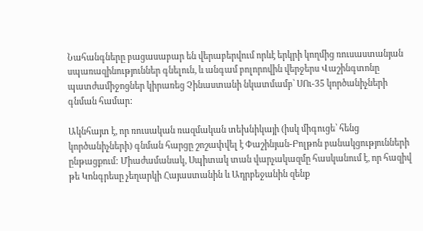Նահանգները բացասաբար են վերաբերվում որևէ երկրի կողմից ռուսաստանյան սպառազինություններ գնելուն, և անգամ բոլորովին վերջերս Վաշինգտոնը պատժամիջոցներ կիրառեց Չինաստանի նկատմամբ՝ ՍՈւ-35 կործանիչների գնման համար:

Ակնհայտ է, որ ռուսական ռազմական տեխնիկայի (իսկ միգուցե՝ հենց կործանիչների) գնման հարցը շոշափվել է Փաշինյան-Բոլթոն բանակցությունների ընթացքում: Միաժամանակ, Սպիտակ տան վարչակազմը հասկանում է, որ հազիվ թե Կոնգրեսը չեղարկի Հայաստանին և Ադրբեջանին զենք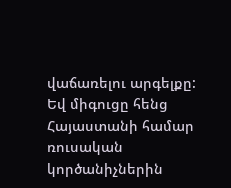վաճառելու արգելքը: Եվ միգուցը հենց Հայաստանի համար ռուսական կործանիչներին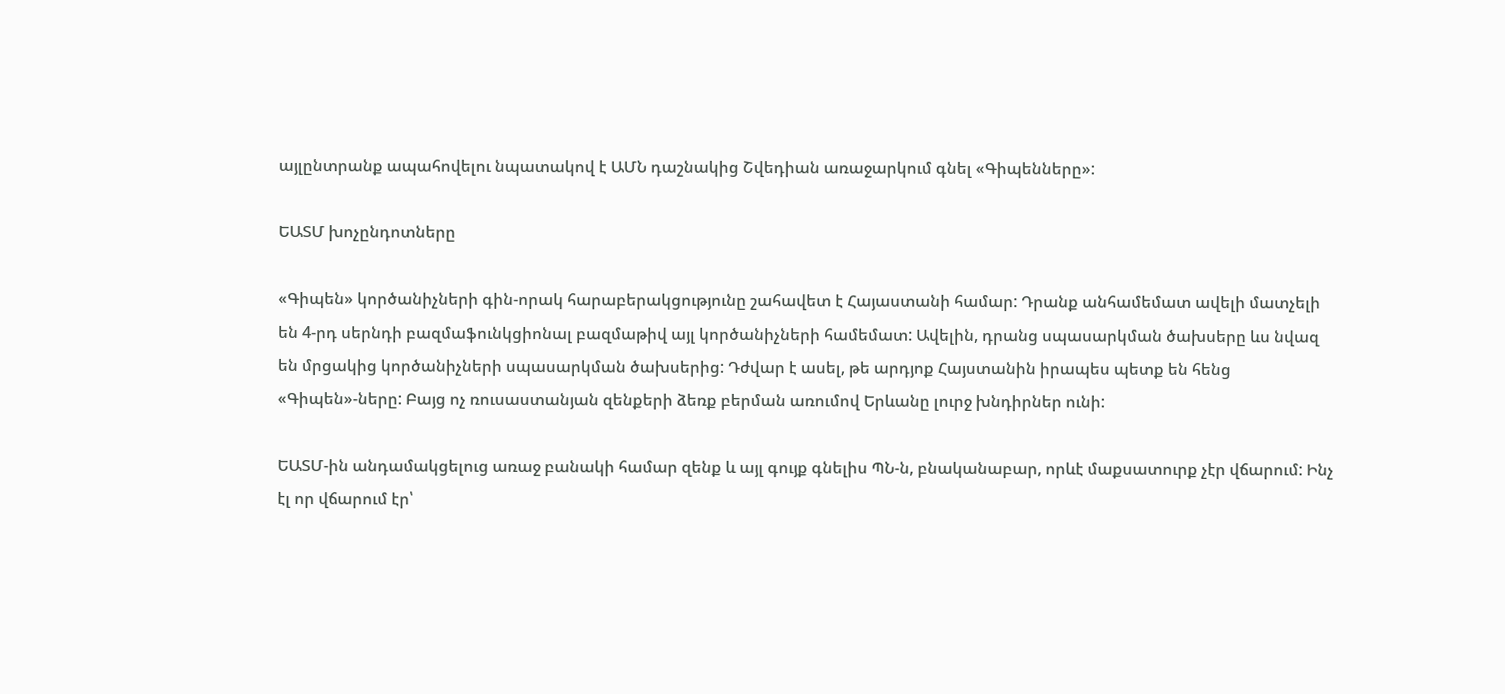այլընտրանք ապահովելու նպատակով է ԱՄՆ դաշնակից Շվեդիան առաջարկում գնել «Գիպենները»:

ԵԱՏՄ խոչընդոտները

«Գիպեն» կործանիչների գին-որակ հարաբերակցությունը շահավետ է Հայաստանի համար: Դրանք անհամեմատ ավելի մատչելի են 4-րդ սերնդի բազմաֆունկցիոնալ բազմաթիվ այլ կործանիչների համեմատ: Ավելին, դրանց սպասարկման ծախսերը ևս նվազ են մրցակից կործանիչների սպասարկման ծախսերից: Դժվար է ասել, թե արդյոք Հայստանին իրապես պետք են հենց «Գիպեն»-ները: Բայց ոչ ռուսաստանյան զենքերի ձեռք բերման առումով Երևանը լուրջ խնդիրներ ունի:

ԵԱՏՄ-ին անդամակցելուց առաջ բանակի համար զենք և այլ գույք գնելիս ՊՆ-ն, բնականաբար, որևէ մաքսատուրք չէր վճարում: Ինչ էլ որ վճարում էր՝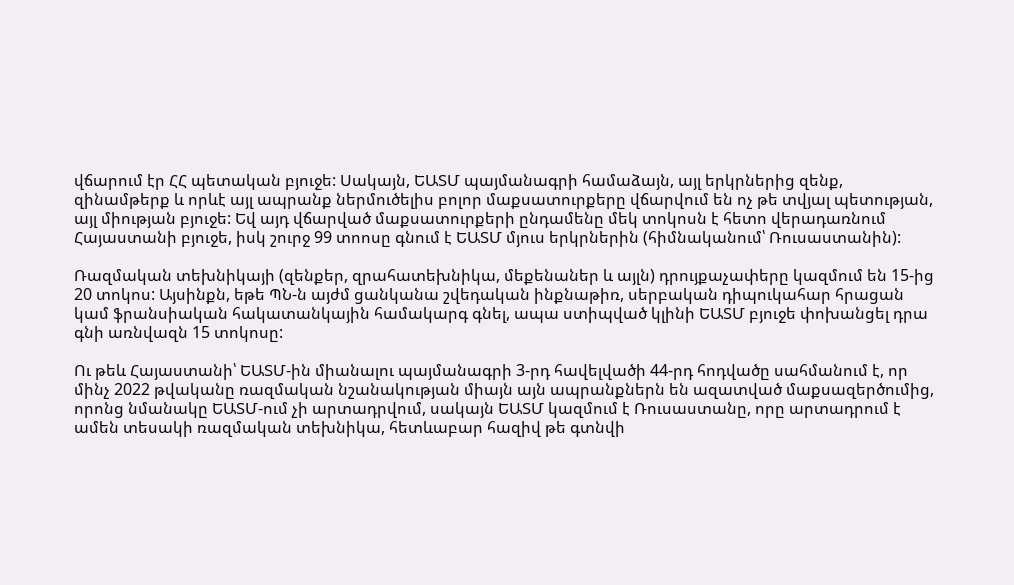վճարում էր ՀՀ պետական բյուջե: Սակայն, ԵԱՏՄ պայմանագրի համաձայն, այլ երկրներից զենք, զինամթերք և որևէ այլ ապրանք ներմուծելիս բոլոր մաքսատուրքերը վճարվում են ոչ թե տվյալ պետության, այլ միության բյուջե: Եվ այդ վճարված մաքսատուրքերի ընդամենը մեկ տոկոսն է հետո վերադառնում Հայաստանի բյուջե, իսկ շուրջ 99 տոոսը գնում է ԵԱՏՄ մյուս երկրներին (հիմնականում՝ Ռուսաստանին):

Ռազմական տեխնիկայի (զենքեր, զրահատեխնիկա, մեքենաներ և այլն) դրույքաչափերը կազմում են 15-ից 20 տոկոս: Այսինքն, եթե ՊՆ-ն այժմ ցանկանա շվեդական ինքնաթիռ, սերբական դիպուկահար հրացան կամ ֆրանսիական հակատանկային համակարգ գնել, ապա ստիպված կլինի ԵԱՏՄ բյուջե փոխանցել դրա գնի առնվազն 15 տոկոսը:

Ու թեև Հայաստանի՝ ԵԱՏՄ-ին միանալու պայմանագրի 3-րդ հավելվածի 44-րդ հոդվածը սահմանում է, որ մինչ 2022 թվականը ռազմական նշանակության միայն այն ապրանքներն են ազատված մաքսազերծումից, որոնց նմանակը ԵԱՏՄ-ում չի արտադրվում, սակայն ԵԱՏՄ կազմում է Ռուսաստանը, որը արտադրում է ամեն տեսակի ռազմական տեխնիկա, հետևաբար հազիվ թե գտնվի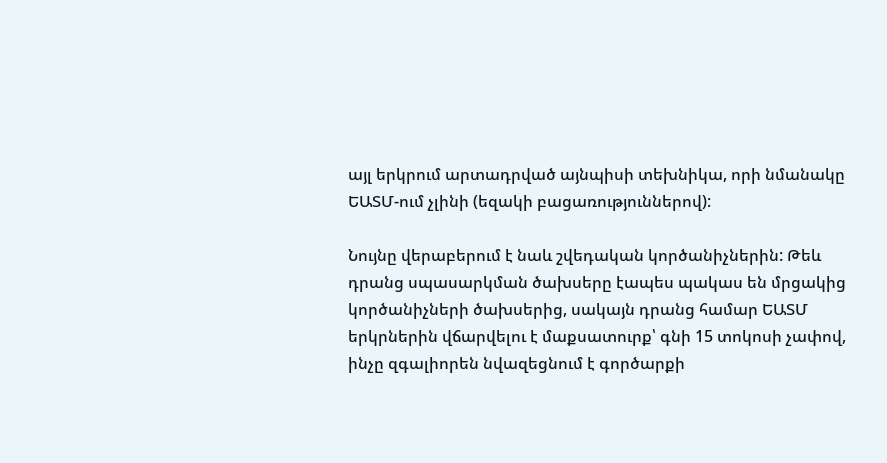այլ երկրում արտադրված այնպիսի տեխնիկա, որի նմանակը ԵԱՏՄ-ում չլինի (եզակի բացառություններով):

Նույնը վերաբերում է նաև շվեդական կործանիչներին: Թեև դրանց սպասարկման ծախսերը էապես պակաս են մրցակից կործանիչների ծախսերից, սակայն դրանց համար ԵԱՏՄ երկրներին վճարվելու է մաքսատուրք՝ գնի 15 տոկոսի չափով, ինչը զգալիորեն նվազեցնում է գործարքի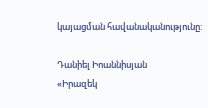կայացման հավանականությունը:

Դանիել Իոաննիսյան
«Իրազեկ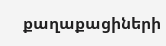քաղաքացիների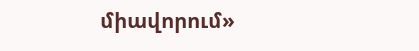միավորում»